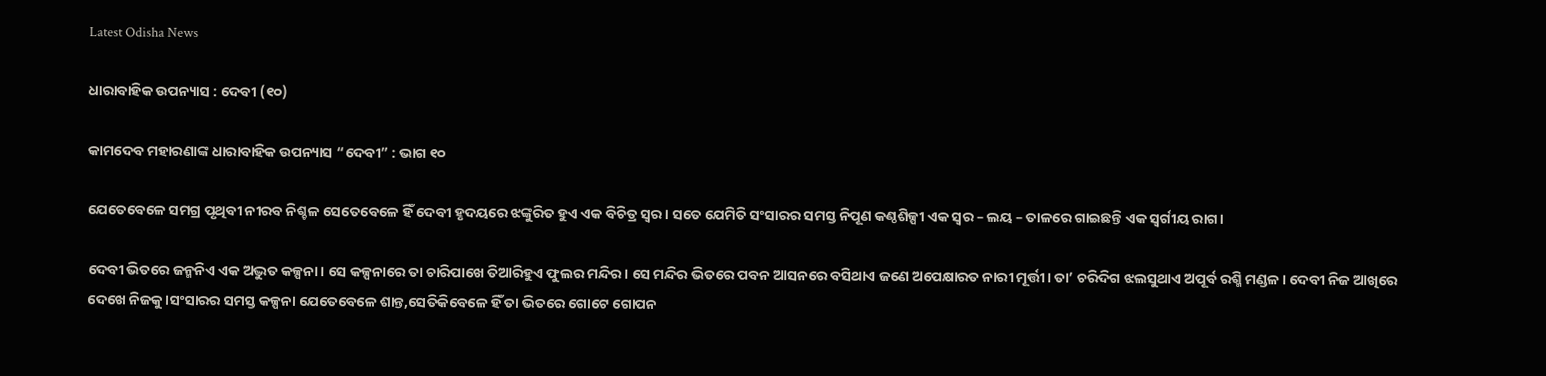Latest Odisha News

ଧାରାବାହିକ ଉପନ୍ୟାସ : ଦେବୀ (୧୦)

କାମଦେବ ମହାରଣାଙ୍କ ଧାରାବାହିକ ଉପନ୍ୟାସ “ଦେବୀ” : ଭାଗ ୧୦

ଯେତେବେଳେ ସମଗ୍ର ପୃଥିବୀ ନୀରବ ନିଶ୍ଚଳ ସେତେବେଳେ ହିଁ ଦେବୀ ହୃଦୟରେ ଝଙ୍କୁରିତ ହୁଏ ଏକ ବିଚିତ୍ର ସ୍ୱର। ସତେ ଯେମିତି ସଂସାରର ସମସ୍ତ ନିପୂଣ କଣ୍ଠଶିଳ୍ପୀ ଏକ ସ୍ୱର – ଲୟ – ତାଳରେ ଗାଇଛନ୍ତି ଏକ ସ୍ୱର୍ଗୀୟ ରାଗ।

ଦେବୀ ଭିତରେ ଜନ୍ମନିଏ ଏକ ଅଦ୍ଭୁତ କଳ୍ପନା। ସେ କଳ୍ପନାରେ ତା ଚାରିପାଖେ ତିଆରିହୁଏ ଫୁଲର ମନ୍ଦିର। ସେ ମନ୍ଦିର ଭିତରେ ପବନ ଆସନରେ ବସିଥାଏ ଜଣେ ଅପେକ୍ଷାରତ ନାରୀ ମୂର୍ତ୍ତୀ। ତା’ ଚରିଦିଗ ଝଲସୁଥାଏ ଅପୂର୍ବ ରଶ୍ମି ମଣ୍ଡଳ। ଦେବୀ ନିଜ ଆଖିରେ ଦେଖେ ନିଜକୁ।ସଂସାରର ସମସ୍ତ କଳ୍ପନା ଯେତେବେଳେ ଶାନ୍ତ,ସେତିକିବେଳେ ହିଁ ତା ଭିତରେ ଗୋଟେ ଗୋପନ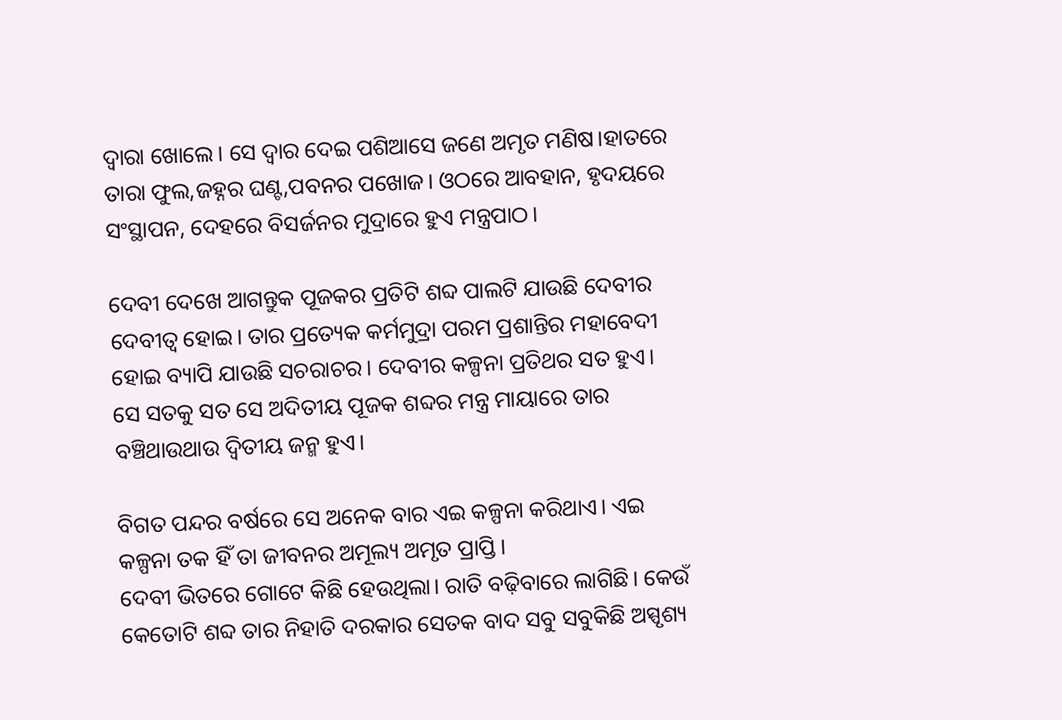ଦ୍ଵାରା ଖୋଲେ। ସେ ଦ୍ଵାର ଦେଇ ପଶିଆସେ ଜଣେ ଅମୃତ ମଣିଷ।ହାତରେ ତାରା ଫୁଲ,ଜହ୍ନର ଘଣ୍ଟ,ପବନର ପଖୋଜ। ଓଠରେ ଆବହାନ, ହୃଦୟରେ ସଂସ୍ଥାପନ, ଦେହରେ ବିସର୍ଜନର ମୁଦ୍ରାରେ ହୁଏ ମନ୍ତ୍ରପାଠ।

ଦେବୀ ଦେଖେ ଆଗନ୍ତୁକ ପୂଜକର ପ୍ରତିଟି ଶବ୍ଦ ପାଲଟି ଯାଉଛି ଦେବୀର ଦେବୀତ୍ଵ ହୋଇ। ତାର ପ୍ରତ୍ୟେକ କର୍ମମୁଦ୍ରା ପରମ ପ୍ରଶାନ୍ତିର ମହାବେଦୀ ହୋଇ ବ୍ୟାପି ଯାଉଛି ସଚରାଚର। ଦେବୀର କଳ୍ପନା ପ୍ରତିଥର ସତ ହୁଏ। ସେ ସତକୁ ସତ ସେ ଅଦିତୀୟ ପୂଜକ ଶବ୍ଦର ମନ୍ତ୍ର ମାୟାରେ ତାର ବଞ୍ଚିଥାଉଥାଉ ଦ୍ୱିତୀୟ ଜନ୍ମ ହୁଏ।

ବିଗତ ପନ୍ଦର ବର୍ଷରେ ସେ ଅନେକ ବାର ଏଇ କଳ୍ପନା କରିଥାଏ। ଏଇ କଳ୍ପନା ତକ ହିଁ ତା ଜୀବନର ଅମୂଲ୍ୟ ଅମୃତ ପ୍ରାପ୍ତି।
ଦେବୀ ଭିତରେ ଗୋଟେ କିଛି ହେଉଥିଲା। ରାତି ବଢ଼ିବାରେ ଲାଗିଛି। କେଉଁ କେତୋଟି ଶବ୍ଦ ତାର ନିହାତି ଦରକାର ସେତକ ବାଦ ସବୁ ସବୁକିଛି ଅସ୍ପୃଶ୍ୟ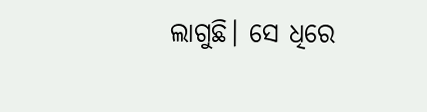ଲାଗୁଛି। ସେ ଧିରେ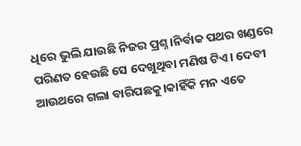ଧିରେ ଭୁଲି ଯାଉଛି ନିଜର ପ୍ରଶ୍ନ।ନିର୍ବାକ ପଥର ଖଣ୍ଡରେ ପରିଣତ ହେଉଛି ସେ ଦେଖୁଥିବା ମଣିଷ ଟିଏ। ଦେବୀ ଆଉଥରେ ଗଲା ବାରିପଛକୁ।କାହିଁକି ମନ ଏତେ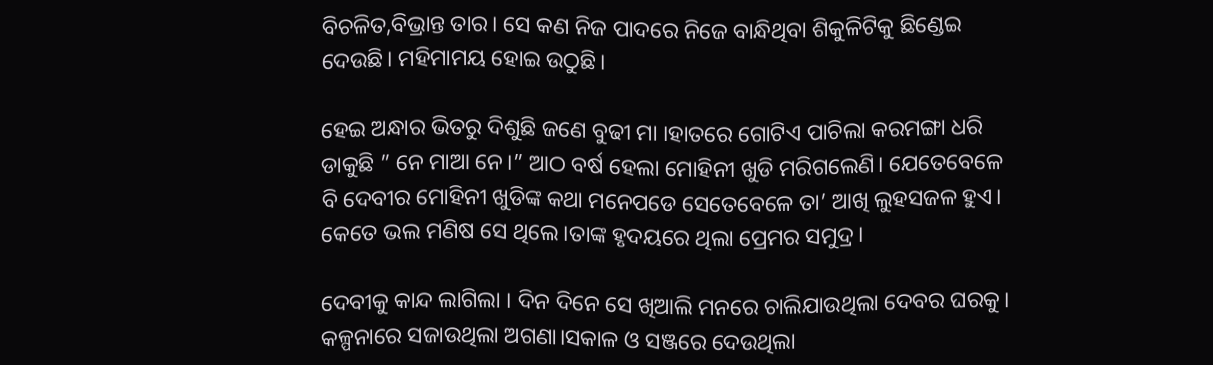ବିଚଳିତ,ବିଭ୍ରାନ୍ତ ତାର। ସେ କଣ ନିଜ ପାଦରେ ନିଜେ ବାନ୍ଧିଥିବା ଶିକୁଳିଟିକୁ ଛିଣ୍ଡେଇ ଦେଉଛି। ମହିମାମୟ ହୋଇ ଉଠୁଛି।

ହେଇ ଅନ୍ଧାର ଭିତରୁ ଦିଶୁଛି ଜଣେ ବୁଢୀ ମା ।ହାତରେ ଗୋଟିଏ ପାଚିଲା କରମଙ୍ଗା ଧରି ଡାକୁଛି ” ନେ ମାଆ ନେ।” ଆଠ ବର୍ଷ ହେଲା ମୋହିନୀ ଖୁଡି ମରିଗଲେଣି। ଯେତେବେଳେ ବି ଦେବୀର ମୋହିନୀ ଖୁଡିଙ୍କ କଥା ମନେପଡେ ସେତେବେଳେ ତା’ ଆଖି ଲୁହସଜଳ ହୁଏ। କେତେ ଭଲ ମଣିଷ ସେ ଥିଲେ।ତାଙ୍କ ହୃଦୟରେ ଥିଲା ପ୍ରେମର ସମୁଦ୍ର।

ଦେବୀକୁ କାନ୍ଦ ଲାଗିଲା । ଦିନ ଦିନେ ସେ ଖିଆଲି ମନରେ ଚାଲିଯାଉଥିଲା ଦେବର ଘରକୁ। କଳ୍ପନାରେ ସଜାଉଥିଲା ଅଗଣା।ସକାଳ ଓ ସଞ୍ଜରେ ଦେଉଥିଲା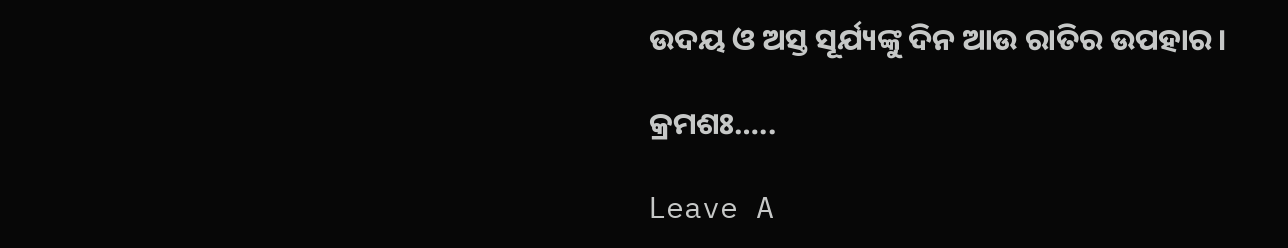ଉଦୟ ଓ ଅସ୍ତ ସୂର୍ଯ୍ୟଙ୍କୁ ଦିନ ଆଉ ରାତିର ଉପହାର।

କ୍ରମଶଃ…..

Leave A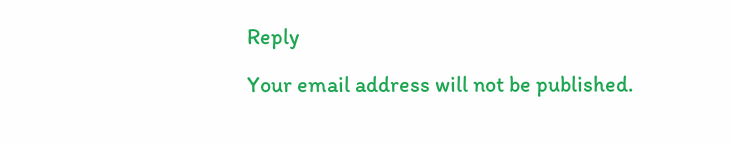Reply

Your email address will not be published.